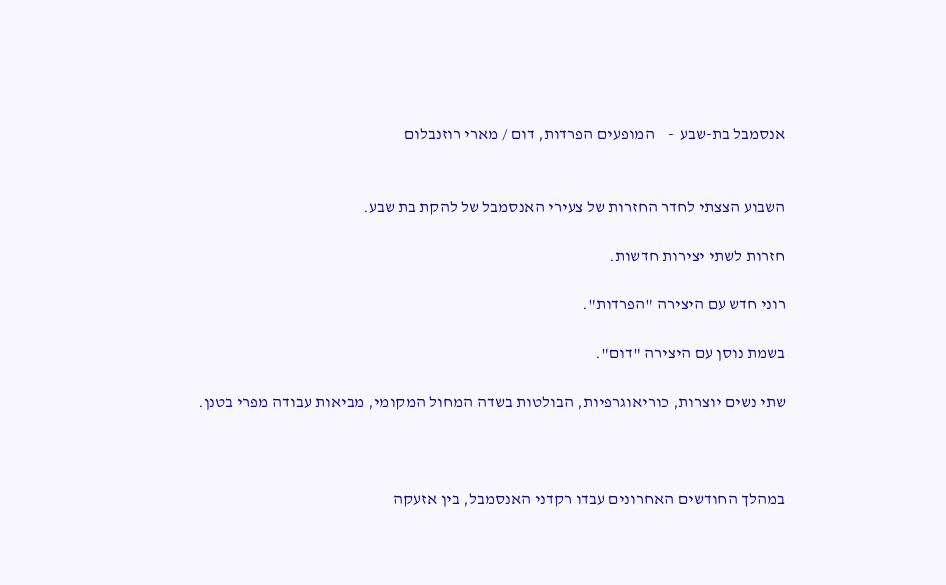אנסמבל בת-שבע  -    המופעים הפרדות, דום / מארי רוזנבלום


השבוע הצצתי לחדר החזרות של צעירי האנסמבל של להקת בת שבע.

חזרות לשתי יצירות חדשות.

רוני חדש עם היצירה "הפרדות".

בשמת נוסן עם היצירה "דום".

שתי נשים יוצרות, כוריאוגרפיות, הבולטות בשדה המחול המקומי, מביאות עבודה מפרי בטנן.



במהלך החודשים האחרונים עבדו רקדני האנסמבל, בין אזעקה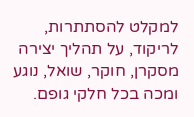למקלט להסתתרות, לריקוד, על תהליך יצירה מסקרן, חוקר, שואל, נוגע ומכה בכל חלקי גופם.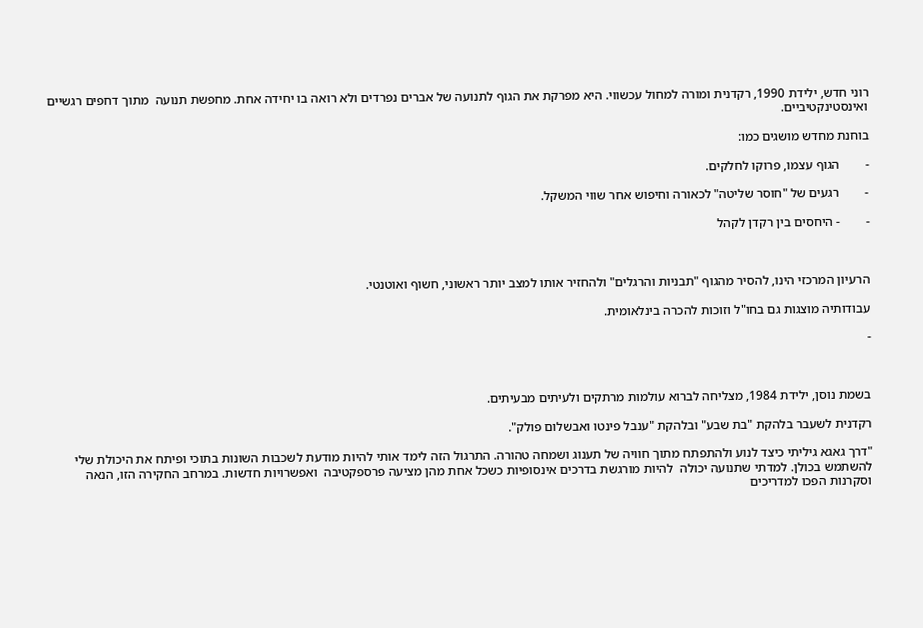רוני חדש, ילידת 1990, רקדנית ומורה למחול עכשווי. היא מפרקת את הגוף לתנועה של אברים נפרדים ולא רואה בו יחידה אחת. מחפשת תנועה  מתוך דחפים רגשיים ואינסטינקטיביים.

בוחנת מחדש מושגים כמו:

-        הגוף עצמו, פרוקו לחלקים.

-        רגעים של "חוסר שליטה" לכאורה וחיפוש אחר שווי המשקל.

-        - היחסים בין רקדן לקהל



הרעיון המרכזי הינו, להסיר מהגוף "תבניות והרגלים" ולהחזיר אותו למצב יותר ראשוני, חשוף ואוטנטי.

עבודותיה מוצגות גם בחו"ל וזוכות להכרה בינלאומית.

-



בשמת נוסן, ילידת 1984, מצליחה לברוא עולמות מרתקים ולעיתים מבעיתים.

רקדנית לשעבר בלהקת "בת שבע" ובלהקת "ענבל פינטו ואבשלום פולק".

"דרך גאגא גיליתי כיצד לנוע ולהתפתח מתוך חוויה של תענוג ושמחה טהורה. התרגול הזה לימד אותי להיות מודעת לשכבות השונות בתוכי ופיתח את היכולת שלי להשתמש בכולן. למדתי שתנועה יכולה  להיות מורגשת בדרכים אינסופיות כשכל אחת מהן מציעה פרספקטיבה  ואפשרויות חדשות. במרחב החקירה הזו, הנאה וסקרנות הפכו למדריכים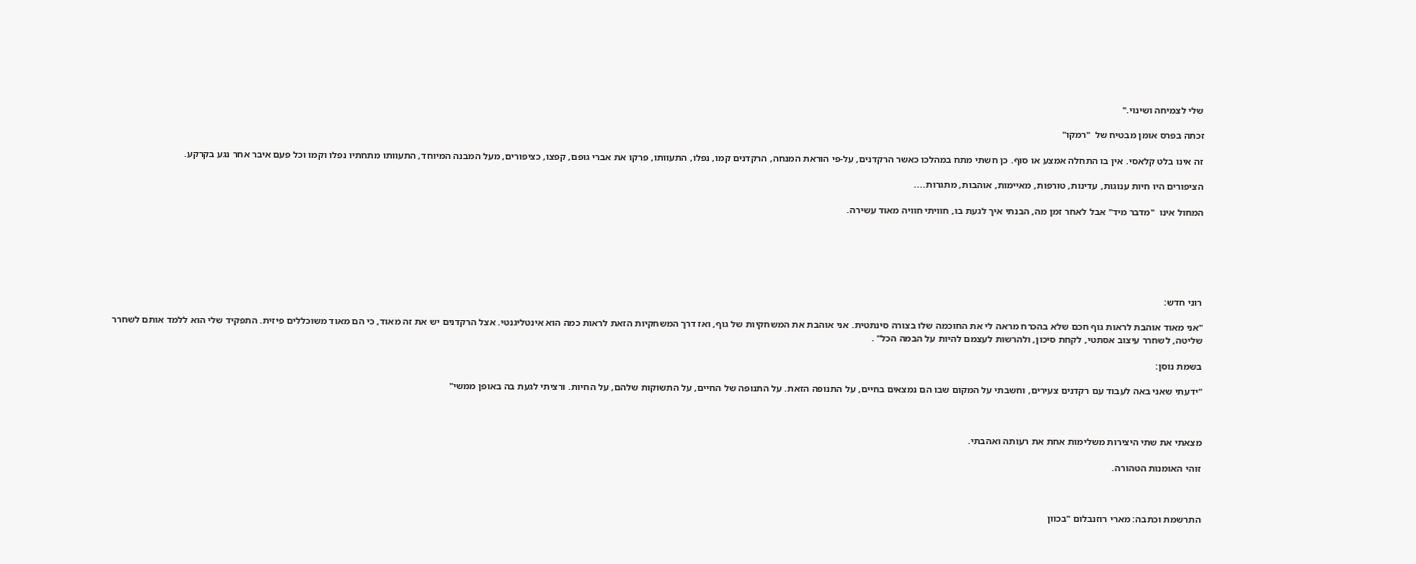שלי לצמיחה ושינוי."

זכתה בפרס אומן מבטיח של  "רמקו"

זה אינו בלט קלאסי. אין בו התחלה אמצע או סוף. כן חשתי מתח במהלכו כאשר הרקדנים, על-פי הוראת המנחה, הרקדנים קמו, נפלו, התעוותו, פרקו את אברי גופם, קפצו, כציפורים, מעל המבנה המיוחד, התעוותו מתחתיו נפלו וקמו וכל פעם איבר אחר נגע בקרקע.

הציפורים היו חיות ענוגות, עדינות, טורפות, מאיימות, אוהבות, מתגרות....

המחול אינו  "מדבר מיד" אבל לאחר זמן מה, הבנתי איך לגעת בו, חוויתי חוויה מאוד עשירה.






רוני חדש:

"אני מאוד אוהבת לראות גוף חכם שלא בהכרח מראה לי את החוכמה שלו בצורה סינתטית. אני אוהבת את המשחקיות של גוף, ואז דרך המשחקיות הזאת לראות כמה הוא אינטליגנטי. אצל הרקדנים יש את זה מאוד, כי הם מאוד משוכללים פיזית. התפקיד שלי הוא ללמד אותם לשחרר שליטה, לשחרר עיצוב אסתטי, לקחת סיכון, ולהרשות לעצמם להיות על הבמה הכל" .

בשמת נוסן:

"ידעתי שאני באה לעבוד עם רקדנים צעירים, וחשבתי על המקום שבו הם נמצאים בחיים, על התנופה הזאת. על התנופה של החיים, על התשוקות שלהם, על החיות. ורציתי לגעת בה באופן ממשי"



מצאתי את שתי היצירות משלימות אחת את רעותה ואהבתי.

זוהי האומנות הטהורה.



התרשמת וכתבה: מארי רוזנבלום "בכוון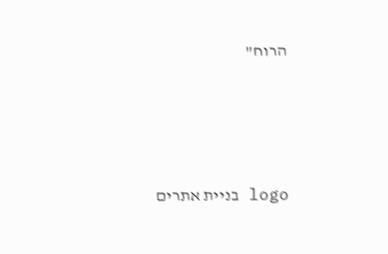הרוח"





logo בניית אתרים